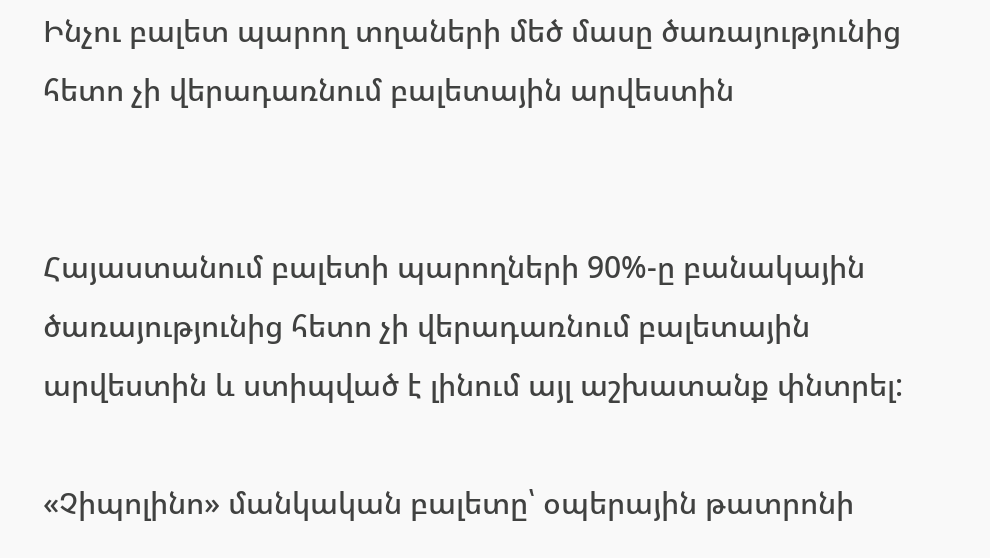Ինչու բալետ պարող տղաների մեծ մասը ծառայությունից հետո չի վերադառնում բալետային արվեստին


Հայաստանում բալետի պարողների 90%-ը բանակային ծառայությունից հետո չի վերադառնում բալետային արվեստին և ստիպված է լինում այլ աշխատանք փնտրել:

«Չիպոլինո» մանկական բալետը՝ օպերային թատրոնի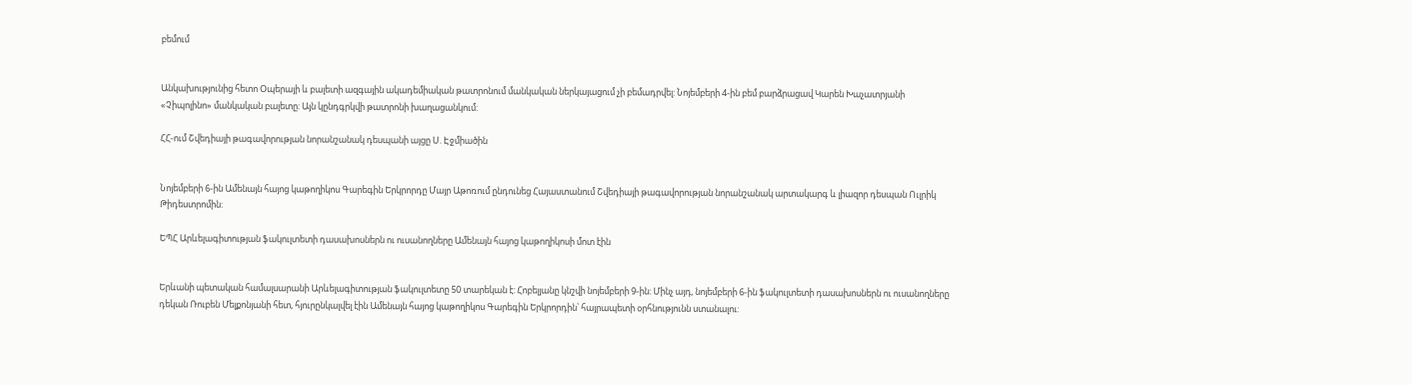բեմում


Անկախությունից հետո Օպերայի և բալետի ազգային ակադեմիական թատրոնում մանկական ներկայացում չի բեմադրվել: Նոյեմբերի 4-ին բեմ բարձրացավ Կարեն Խաչատրյանի «Չիպոլինո» մանկական բալետը: Այն կընդգրկվի թատրոնի խաղացանկում:

ՀՀ-ում Շվեդիայի թագավորության նորանշանակ դեսպանի այցը Ս. Էջմիածին


Նոյեմբերի 6-ին Ամենայն հայոց կաթողիկոս Գարեգին Երկրորդը Մայր Աթոռում ընդունեց Հայաստանում Շվեդիայի թագավորության նորանշանակ արտակարգ և լիազոր դեսպան Ուլրիկ Թիդեստրոմին:

ԵՊՀ Արևելագիտության ֆակուլտետի դասախոսներն ու ուսանողները Ամենայն հայոց կաթողիկոսի մոտ էին


Երևանի պետական համալսարանի Արևելագիտության ֆակուլտետը 50 տարեկան է: Հոբելյանը կնշվի նոյեմբերի 9-ին: Մինչ այդ, նոյեմբերի 6-ին ֆակուլտետի դասախոսներն ու ուսանողները դեկան Ռուբեն Մելքոնյանի հետ, հյուրընկալվել էին Ամենայն հայոց կաթողիկոս Գարեգին Երկրորդին՝ հայրապետի օրհնությունն ստանալու: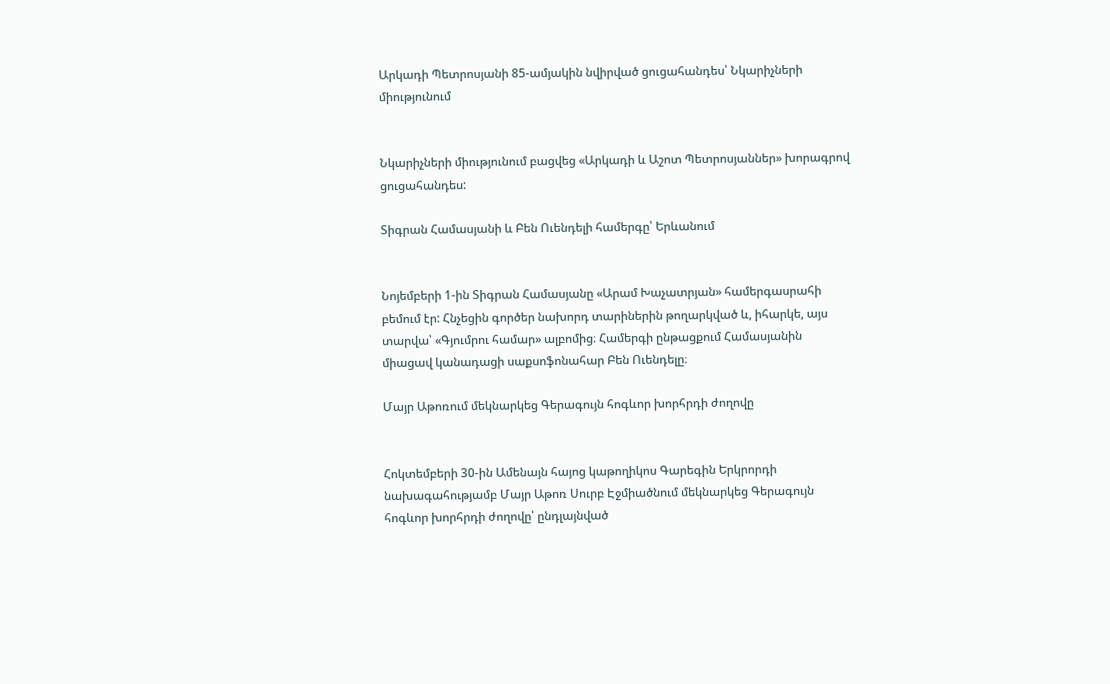Արկադի Պետրոսյանի 85-ամյակին նվիրված ցուցահանդես՝ Նկարիչների միությունում


Նկարիչների միությունում բացվեց «Արկադի և Աշոտ Պետրոսյաններ» խորագրով ցուցահանդես:

Տիգրան Համասյանի և Բեն Ուենդելի համերգը՝ Երևանում


Նոյեմբերի 1-ին Տիգրան Համասյանը «Արամ Խաչատրյան» համերգասրահի բեմում էր: Հնչեցին գործեր նախորդ տարիներին թողարկված և, իհարկե, այս տարվա՝ «Գյումրու համար» ալբոմից։ Համերգի ընթացքում Համասյանին միացավ կանադացի սաքսոֆոնահար Բեն Ուենդելը։

Մայր Աթոռում մեկնարկեց Գերագույն հոգևոր խորհրդի ժողովը


Հոկտեմբերի 30-ին Ամենայն հայոց կաթողիկոս Գարեգին Երկրորդի նախագահությամբ Մայր Աթոռ Սուրբ Էջմիածնում մեկնարկեց Գերագույն հոգևոր խորհրդի ժողովը՝ ընդլայնված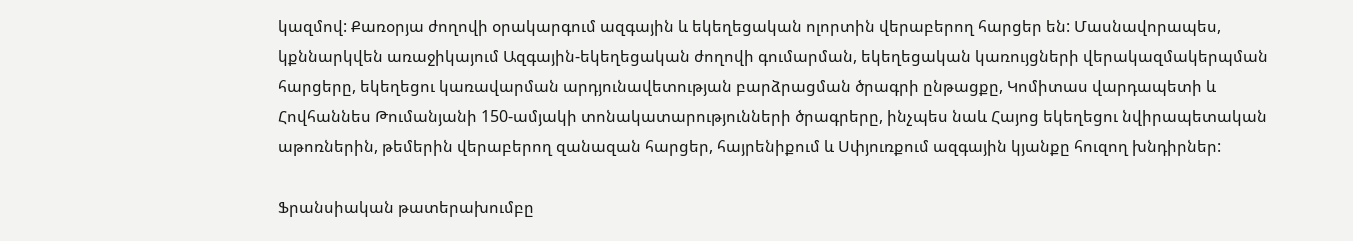կազմով: Քառօրյա ժողովի օրակարգում ազգային և եկեղեցական ոլորտին վերաբերող հարցեր են: Մասնավորապես, կքննարկվեն առաջիկայում Ազգային-եկեղեցական ժողովի գումարման, եկեղեցական կառույցների վերակազմակերպման հարցերը, եկեղեցու կառավարման արդյունավետության բարձրացման ծրագրի ընթացքը, Կոմիտաս վարդապետի և Հովհաննես Թումանյանի 150-ամյակի տոնակատարությունների ծրագրերը, ինչպես նաև Հայոց եկեղեցու նվիրապետական աթոռներին, թեմերին վերաբերող զանազան հարցեր, հայրենիքում և Սփյուռքում ազգային կյանքը հուզող խնդիրներ:

Ֆրանսիական թատերախումբը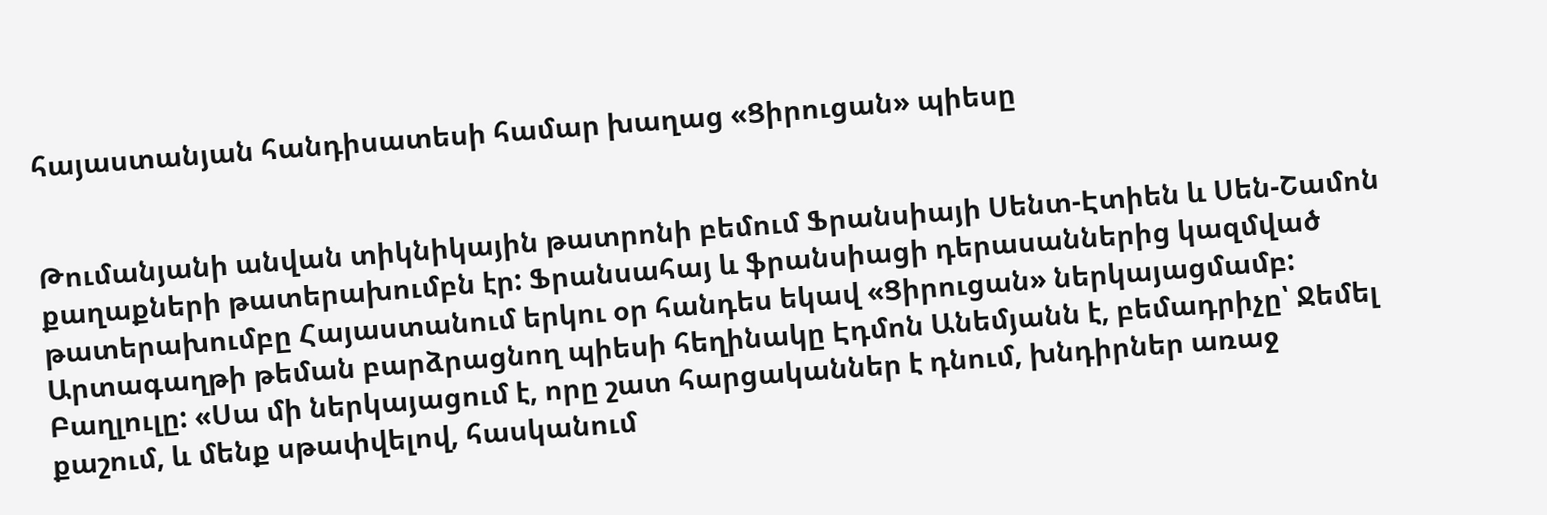հայաստանյան հանդիսատեսի համար խաղաց «Ցիրուցան» պիեսը


Թումանյանի անվան տիկնիկային թատրոնի բեմում Ֆրանսիայի Սենտ-Էտիեն և Սեն-Շամոն քաղաքների թատերախումբն էր: Ֆրանսահայ և ֆրանսիացի դերասաններից կազմված թատերախումբը Հայաստանում երկու օր հանդես եկավ «Ցիրուցան» ներկայացմամբ: Արտագաղթի թեման բարձրացնող պիեսի հեղինակը Էդմոն Անեմյանն է, բեմադրիչը՝ Ջեմել Բաղլուլը: «Սա մի ներկայացում է, որը շատ հարցականներ է դնում, խնդիրներ առաջ քաշում, և մենք սթափվելով, հասկանում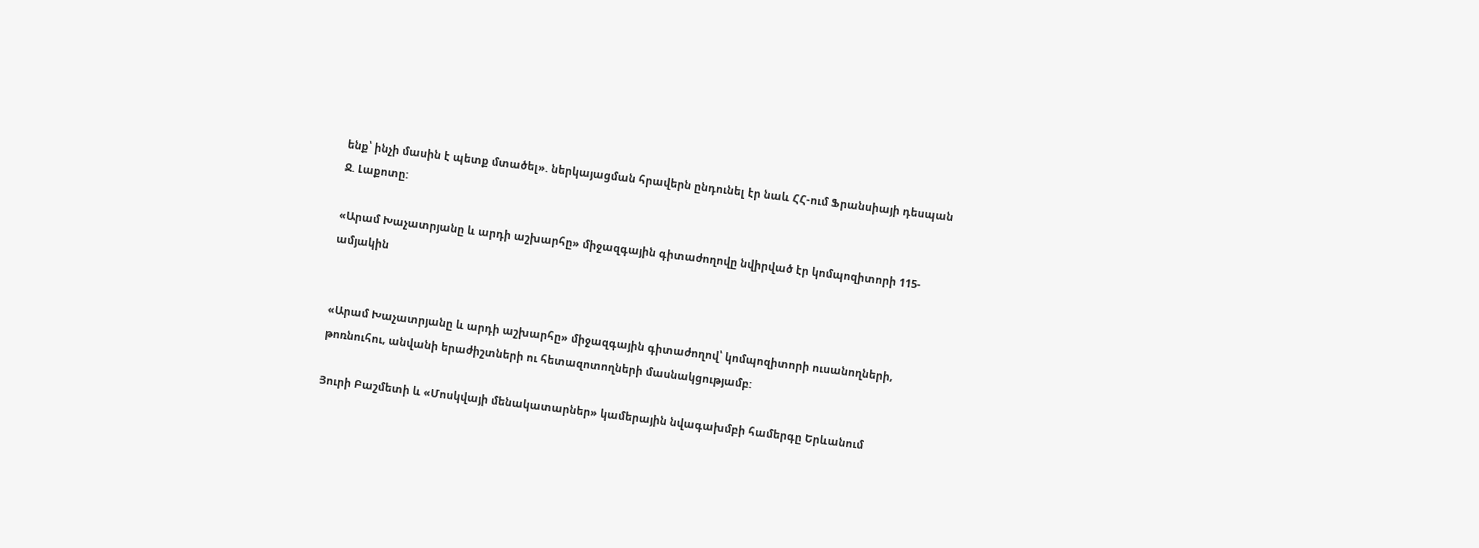ենք՝ ինչի մասին է պետք մտածել». ներկայացման հրավերն ընդունել էր նաև ՀՀ-ում Ֆրանսիայի դեսպան Ջ. Լաքոտը:

«Արամ Խաչատրյանը և արդի աշխարհը» միջազգային գիտաժողովը նվիրված էր կոմպոզիտորի 115-ամյակին


«Արամ Խաչատրյանը և արդի աշխարհը» միջազգային գիտաժողով՝ կոմպոզիտորի ուսանողների, թոռնուհու, անվանի երաժիշտների ու հետազոտողների մասնակցությամբ:

Յուրի Բաշմետի և «Մոսկվայի մենակատարներ» կամերային նվագախմբի համերգը Երևանում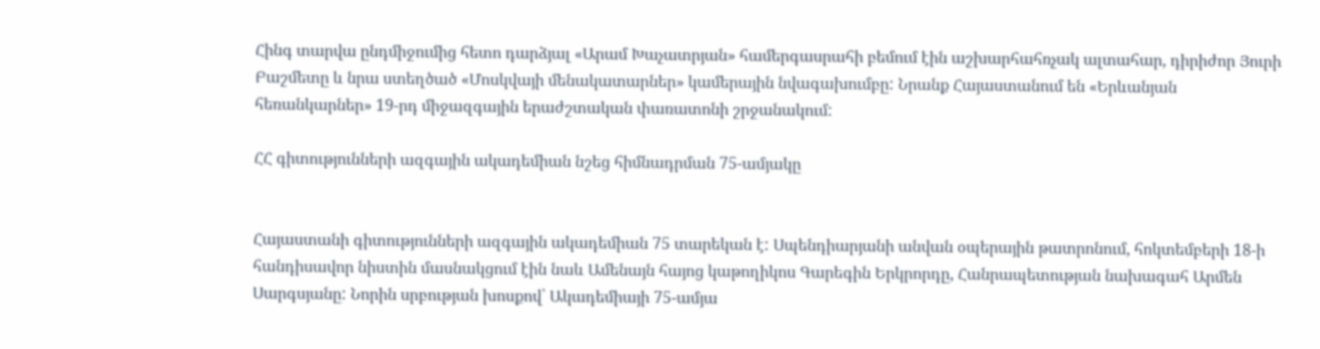Հինգ տարվա ընդմիջումից հետո դարձյալ «Արամ Խաչատրյան» համերգասրահի բեմում էին աշխարհահռչակ ալտահար, դիրիժոր Յուրի Բաշմետը և նրա ստեղծած «Մոսկվայի մենակատարներ» կամերային նվագախումբը: Նրանք Հայաստանում են «Երևանյան հեռանկարներ» 19-րդ միջազգային երաժշտական փառատոնի շրջանակում:

ՀՀ գիտությունների ազգային ակադեմիան նշեց հիմնադրման 75-ամյակը


Հայաստանի գիտությունների ազգային ակադեմիան 75 տարեկան է: Սպենդիարյանի անվան օպերային թատրոնում, հոկտեմբերի 18-ի հանդիսավոր նիստին մասնակցում էին նաև Ամենայն հայոց կաթողիկոս Գարեգին Երկրորդը, Հանրապետության նախագահ Արմեն Սարգսյանը: Նորին սրբության խոսքով՝ Ակադեմիայի 75-ամյա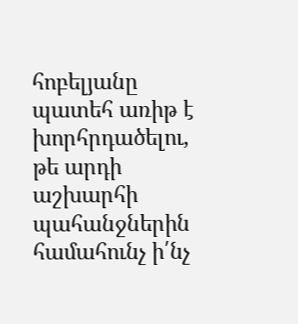հոբելյանը պատեհ առիթ է խորհրդածելու, թե արդի աշխարհի պահանջներին համահունչ ի՛նչ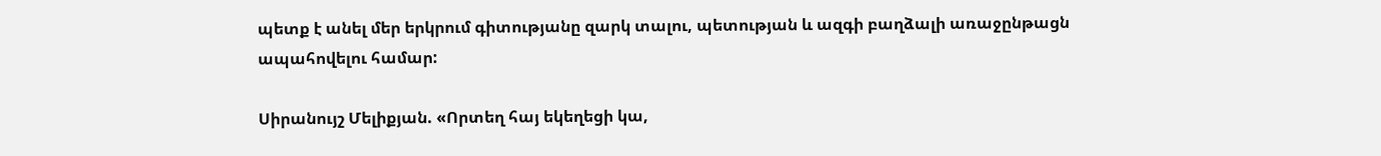պետք է անել մեր երկրում գիտությանը զարկ տալու, պետության և ազգի բաղձալի առաջընթացն ապահովելու համար:

Սիրանույշ Մելիքյան. «Որտեղ հայ եկեղեցի կա,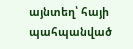այնտեղ՝ հայի պահպանված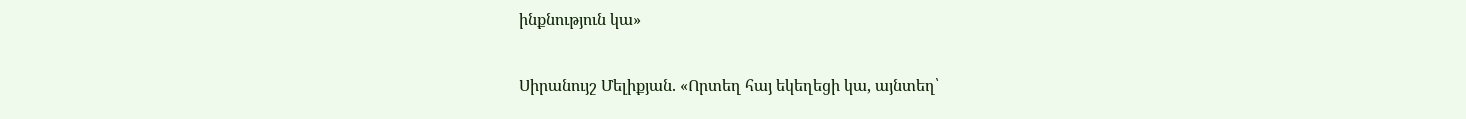ինքնություն կա»


Սիրանույշ Մելիքյան. «Որտեղ հայ եկեղեցի կա, այնտեղ՝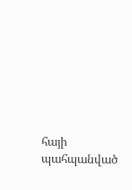հայի պահպանված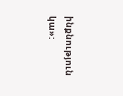ինքնություն կա»: